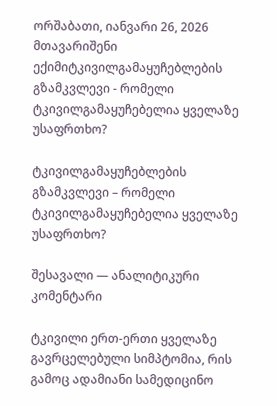ორშაბათი, იანვარი 26, 2026
მთავარიშენი ექიმიტკივილგამაყუჩებლების გზამკვლევი - რომელი ტკივილგამაყუჩებელია ყველაზე უსაფრთხო?

ტკივილგამაყუჩებლების გზამკვლევი – რომელი ტკივილგამაყუჩებელია ყველაზე უსაფრთხო?

შესავალი — ანალიტიკური კომენტარი

ტკივილი ერთ-ერთი ყველაზე გავრცელებული სიმპტომია, რის გამოც ადამიანი სამედიცინო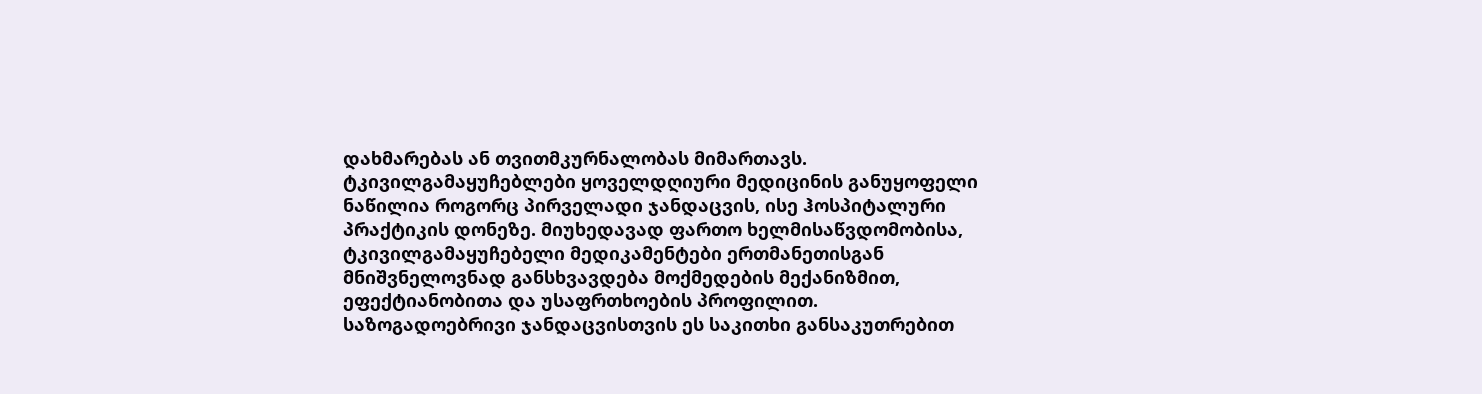დახმარებას ან თვითმკურნალობას მიმართავს. ტკივილგამაყუჩებლები ყოველდღიური მედიცინის განუყოფელი ნაწილია როგორც პირველადი ჯანდაცვის, ისე ჰოსპიტალური პრაქტიკის დონეზე. მიუხედავად ფართო ხელმისაწვდომობისა, ტკივილგამაყუჩებელი მედიკამენტები ერთმანეთისგან მნიშვნელოვნად განსხვავდება მოქმედების მექანიზმით, ეფექტიანობითა და უსაფრთხოების პროფილით. საზოგადოებრივი ჯანდაცვისთვის ეს საკითხი განსაკუთრებით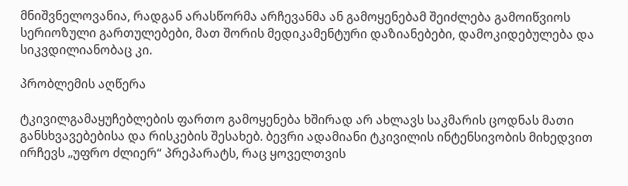მნიშვნელოვანია, რადგან არასწორმა არჩევანმა ან გამოყენებამ შეიძლება გამოიწვიოს სერიოზული გართულებები, მათ შორის მედიკამენტური დაზიანებები, დამოკიდებულება და სიკვდილიანობაც კი.

პრობლემის აღწერა

ტკივილგამაყუჩებლების ფართო გამოყენება ხშირად არ ახლავს საკმარის ცოდნას მათი განსხვავებებისა და რისკების შესახებ. ბევრი ადამიანი ტკივილის ინტენსივობის მიხედვით ირჩევს „უფრო ძლიერ“ პრეპარატს, რაც ყოველთვის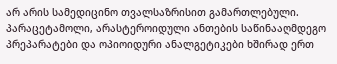არ არის სამედიცინო თვალსაზრისით გამართლებული. პარაცეტამოლი, არასტეროიდული ანთების საწინააღმდეგო პრეპარატები და ოპიოიდური ანალგეტიკები ხშირად ერთ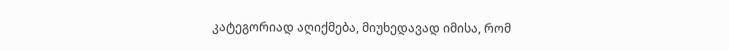კატეგორიად აღიქმება, მიუხედავად იმისა, რომ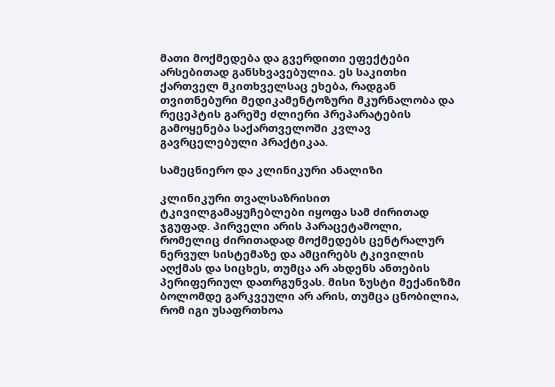მათი მოქმედება და გვერდითი ეფექტები არსებითად განსხვავებულია. ეს საკითხი ქართველ მკითხველსაც ეხება, რადგან თვითნებური მედიკამენტოზური მკურნალობა და რეცეპტის გარეშე ძლიერი პრეპარატების გამოყენება საქართველოში კვლავ გავრცელებული პრაქტიკაა.

სამეცნიერო და კლინიკური ანალიზი

კლინიკური თვალსაზრისით ტკივილგამაყუჩებლები იყოფა სამ ძირითად ჯგუფად. პირველი არის პარაცეტამოლი, რომელიც ძირითადად მოქმედებს ცენტრალურ ნერვულ სისტემაზე და ამცირებს ტკივილის აღქმას და სიცხეს, თუმცა არ ახდენს ანთების პერიფერიულ დათრგუნვას. მისი ზუსტი მექანიზმი ბოლომდე გარკვეული არ არის, თუმცა ცნობილია, რომ იგი უსაფრთხოა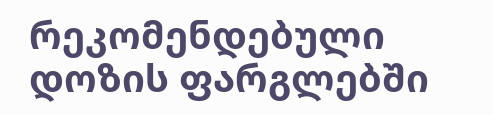რეკომენდებული დოზის ფარგლებში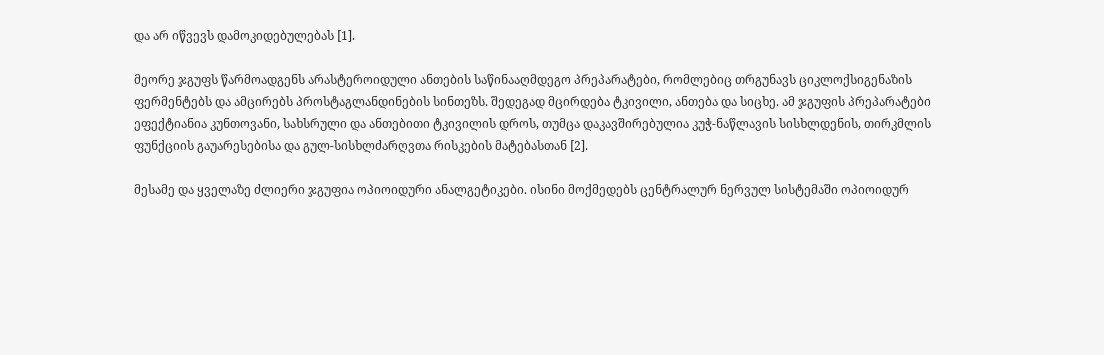და არ იწვევს დამოკიდებულებას [1].

მეორე ჯგუფს წარმოადგენს არასტეროიდული ანთების საწინააღმდეგო პრეპარატები, რომლებიც თრგუნავს ციკლოქსიგენაზის ფერმენტებს და ამცირებს პროსტაგლანდინების სინთეზს. შედეგად მცირდება ტკივილი, ანთება და სიცხე. ამ ჯგუფის პრეპარატები ეფექტიანია კუნთოვანი, სახსრული და ანთებითი ტკივილის დროს, თუმცა დაკავშირებულია კუჭ-ნაწლავის სისხლდენის, თირკმლის ფუნქციის გაუარესებისა და გულ-სისხლძარღვთა რისკების მატებასთან [2].

მესამე და ყველაზე ძლიერი ჯგუფია ოპიოიდური ანალგეტიკები. ისინი მოქმედებს ცენტრალურ ნერვულ სისტემაში ოპიოიდურ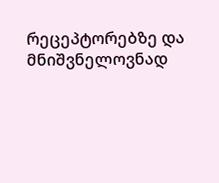რეცეპტორებზე და მნიშვნელოვნად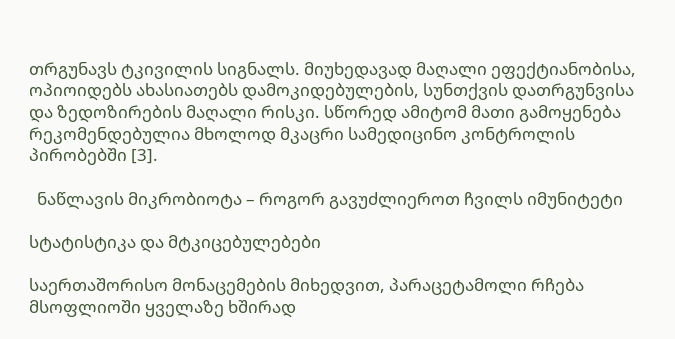თრგუნავს ტკივილის სიგნალს. მიუხედავად მაღალი ეფექტიანობისა, ოპიოიდებს ახასიათებს დამოკიდებულების, სუნთქვის დათრგუნვისა და ზედოზირების მაღალი რისკი. სწორედ ამიტომ მათი გამოყენება რეკომენდებულია მხოლოდ მკაცრი სამედიცინო კონტროლის პირობებში [3].

  ნაწლავის მიკრობიოტა – როგორ გავუძლიეროთ ჩვილს იმუნიტეტი

სტატისტიკა და მტკიცებულებები

საერთაშორისო მონაცემების მიხედვით, პარაცეტამოლი რჩება მსოფლიოში ყველაზე ხშირად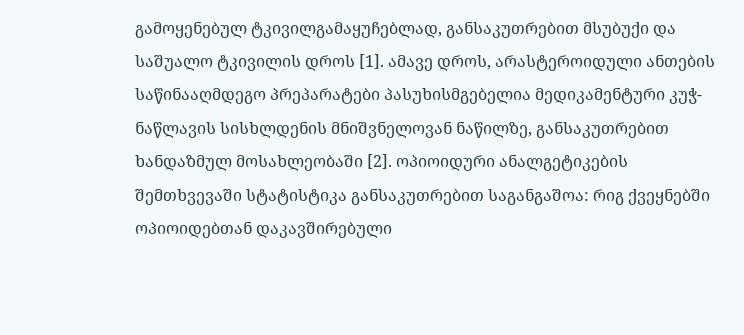გამოყენებულ ტკივილგამაყუჩებლად, განსაკუთრებით მსუბუქი და საშუალო ტკივილის დროს [1]. ამავე დროს, არასტეროიდული ანთების საწინააღმდეგო პრეპარატები პასუხისმგებელია მედიკამენტური კუჭ-ნაწლავის სისხლდენის მნიშვნელოვან ნაწილზე, განსაკუთრებით ხანდაზმულ მოსახლეობაში [2]. ოპიოიდური ანალგეტიკების შემთხვევაში სტატისტიკა განსაკუთრებით საგანგაშოა: რიგ ქვეყნებში ოპიოიდებთან დაკავშირებული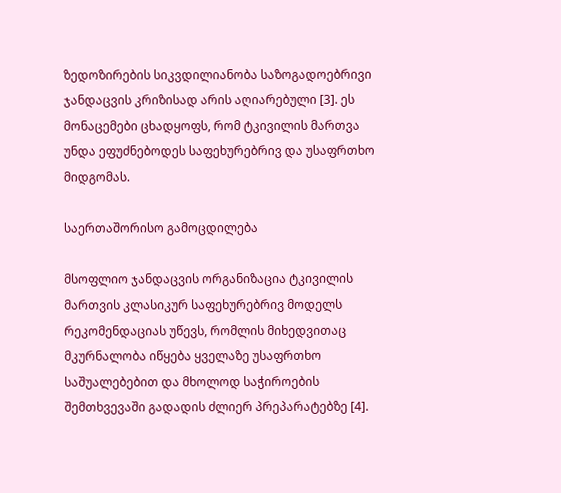ზედოზირების სიკვდილიანობა საზოგადოებრივი ჯანდაცვის კრიზისად არის აღიარებული [3]. ეს მონაცემები ცხადყოფს, რომ ტკივილის მართვა უნდა ეფუძნებოდეს საფეხურებრივ და უსაფრთხო მიდგომას.

საერთაშორისო გამოცდილება

მსოფლიო ჯანდაცვის ორგანიზაცია ტკივილის მართვის კლასიკურ საფეხურებრივ მოდელს რეკომენდაციას უწევს, რომლის მიხედვითაც მკურნალობა იწყება ყველაზე უსაფრთხო საშუალებებით და მხოლოდ საჭიროების შემთხვევაში გადადის ძლიერ პრეპარატებზე [4].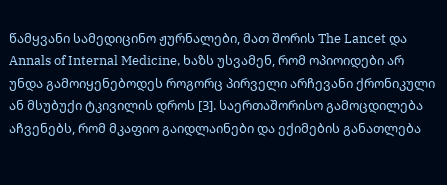წამყვანი სამედიცინო ჟურნალები, მათ შორის The Lancet და Annals of Internal Medicine, ხაზს უსვამენ, რომ ოპიოიდები არ უნდა გამოიყენებოდეს როგორც პირველი არჩევანი ქრონიკული ან მსუბუქი ტკივილის დროს [3]. საერთაშორისო გამოცდილება აჩვენებს, რომ მკაფიო გაიდლაინები და ექიმების განათლება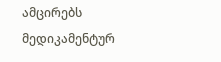ამცირებს მედიკამენტურ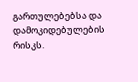გართულებებსა და დამოკიდებულების რისკს.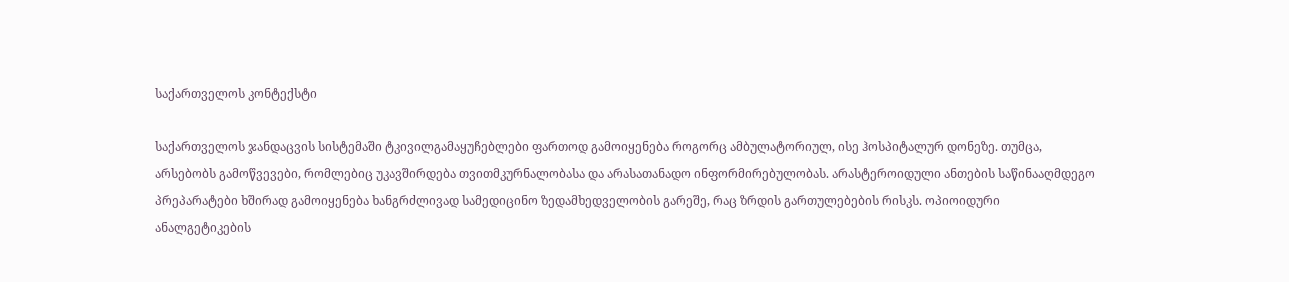საქართველოს კონტექსტი

საქართველოს ჯანდაცვის სისტემაში ტკივილგამაყუჩებლები ფართოდ გამოიყენება როგორც ამბულატორიულ, ისე ჰოსპიტალურ დონეზე. თუმცა, არსებობს გამოწვევები, რომლებიც უკავშირდება თვითმკურნალობასა და არასათანადო ინფორმირებულობას. არასტეროიდული ანთების საწინააღმდეგო პრეპარატები ხშირად გამოიყენება ხანგრძლივად სამედიცინო ზედამხედველობის გარეშე, რაც ზრდის გართულებების რისკს. ოპიოიდური ანალგეტიკების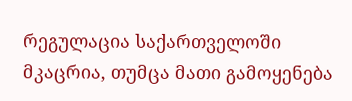რეგულაცია საქართველოში მკაცრია, თუმცა მათი გამოყენება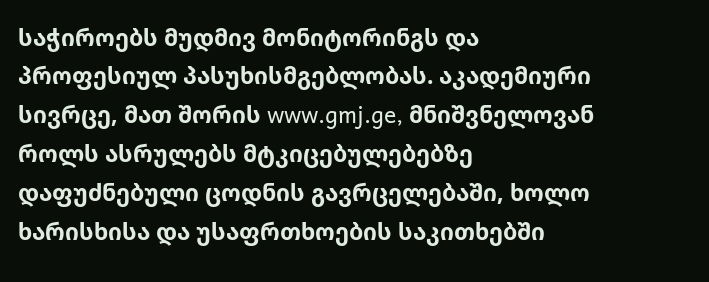საჭიროებს მუდმივ მონიტორინგს და პროფესიულ პასუხისმგებლობას. აკადემიური სივრცე, მათ შორის www.gmj.ge, მნიშვნელოვან როლს ასრულებს მტკიცებულებებზე დაფუძნებული ცოდნის გავრცელებაში, ხოლო ხარისხისა და უსაფრთხოების საკითხებში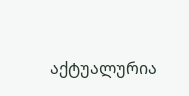აქტუალურია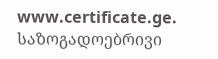www.certificate.ge. საზოგადოებრივი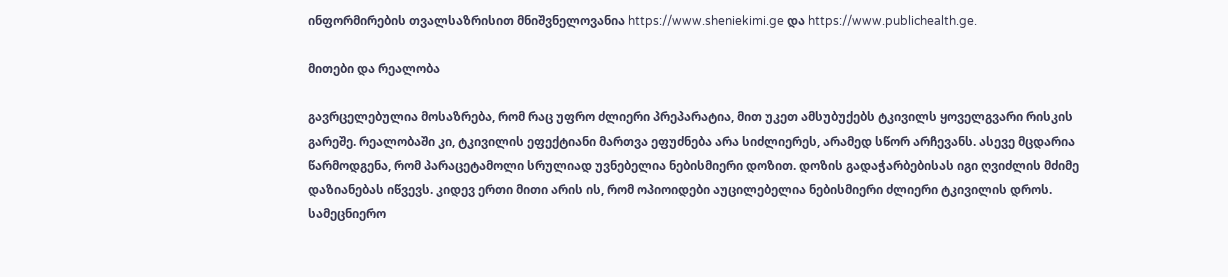ინფორმირების თვალსაზრისით მნიშვნელოვანია https://www.sheniekimi.ge და https://www.publichealth.ge.

მითები და რეალობა

გავრცელებულია მოსაზრება, რომ რაც უფრო ძლიერი პრეპარატია, მით უკეთ ამსუბუქებს ტკივილს ყოველგვარი რისკის გარეშე. რეალობაში კი, ტკივილის ეფექტიანი მართვა ეფუძნება არა სიძლიერეს, არამედ სწორ არჩევანს. ასევე მცდარია წარმოდგენა, რომ პარაცეტამოლი სრულიად უვნებელია ნებისმიერი დოზით. დოზის გადაჭარბებისას იგი ღვიძლის მძიმე დაზიანებას იწვევს. კიდევ ერთი მითი არის ის, რომ ოპიოიდები აუცილებელია ნებისმიერი ძლიერი ტკივილის დროს. სამეცნიერო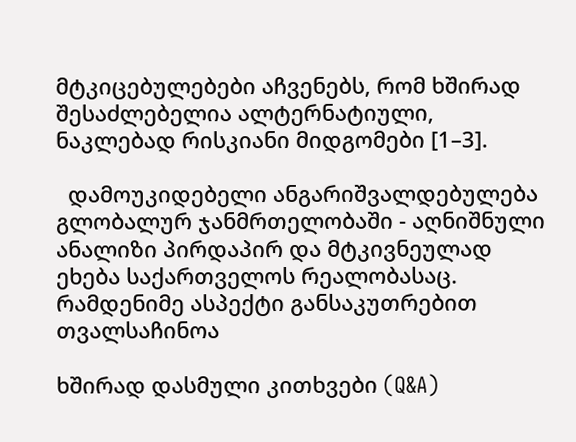მტკიცებულებები აჩვენებს, რომ ხშირად შესაძლებელია ალტერნატიული, ნაკლებად რისკიანი მიდგომები [1–3].

  დამოუკიდებელი ანგარიშვალდებულება გლობალურ ჯანმრთელობაში - აღნიშნული ანალიზი პირდაპირ და მტკივნეულად ეხება საქართველოს რეალობასაც. რამდენიმე ასპექტი განსაკუთრებით თვალსაჩინოა

ხშირად დასმული კითხვები (Q&A)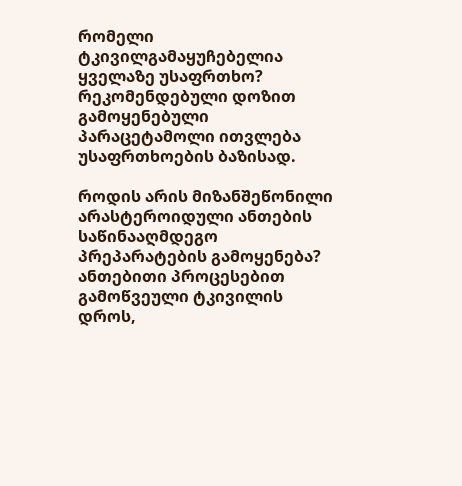რომელი ტკივილგამაყუჩებელია ყველაზე უსაფრთხო?
რეკომენდებული დოზით გამოყენებული პარაცეტამოლი ითვლება უსაფრთხოების ბაზისად.

როდის არის მიზანშეწონილი არასტეროიდული ანთების საწინააღმდეგო პრეპარატების გამოყენება?
ანთებითი პროცესებით გამოწვეული ტკივილის დროს,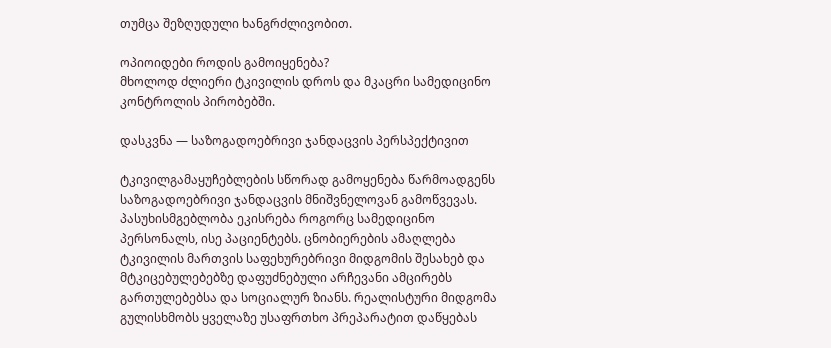თუმცა შეზღუდული ხანგრძლივობით.

ოპიოიდები როდის გამოიყენება?
მხოლოდ ძლიერი ტკივილის დროს და მკაცრი სამედიცინო კონტროლის პირობებში.

დასკვნა — საზოგადოებრივი ჯანდაცვის პერსპექტივით

ტკივილგამაყუჩებლების სწორად გამოყენება წარმოადგენს საზოგადოებრივი ჯანდაცვის მნიშვნელოვან გამოწვევას. პასუხისმგებლობა ეკისრება როგორც სამედიცინო პერსონალს, ისე პაციენტებს. ცნობიერების ამაღლება ტკივილის მართვის საფეხურებრივი მიდგომის შესახებ და მტკიცებულებებზე დაფუძნებული არჩევანი ამცირებს გართულებებსა და სოციალურ ზიანს. რეალისტური მიდგომა გულისხმობს ყველაზე უსაფრთხო პრეპარატით დაწყებას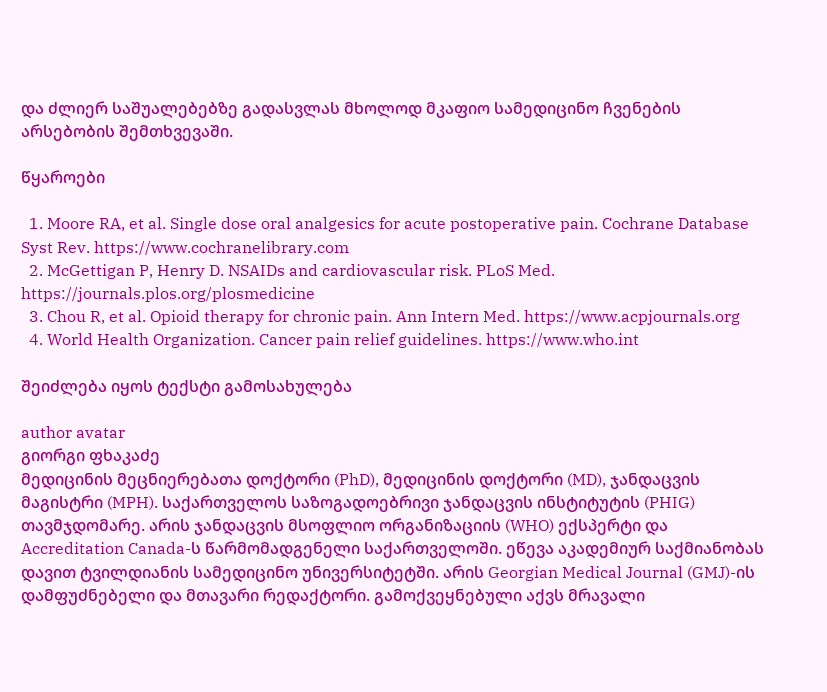და ძლიერ საშუალებებზე გადასვლას მხოლოდ მკაფიო სამედიცინო ჩვენების არსებობის შემთხვევაში.

წყაროები

  1. Moore RA, et al. Single dose oral analgesics for acute postoperative pain. Cochrane Database Syst Rev. https://www.cochranelibrary.com
  2. McGettigan P, Henry D. NSAIDs and cardiovascular risk. PLoS Med. https://journals.plos.org/plosmedicine
  3. Chou R, et al. Opioid therapy for chronic pain. Ann Intern Med. https://www.acpjournals.org
  4. World Health Organization. Cancer pain relief guidelines. https://www.who.int

შეიძლება იყოს ტექსტი გამოსახულება

author avatar
გიორგი ფხაკაძე
მედიცინის მეცნიერებათა დოქტორი (PhD), მედიცინის დოქტორი (MD), ჯანდაცვის მაგისტრი (MPH). საქართველოს საზოგადოებრივი ჯანდაცვის ინსტიტუტის (PHIG) თავმჯდომარე. არის ჯანდაცვის მსოფლიო ორგანიზაციის (WHO) ექსპერტი და Accreditation Canada-ს წარმომადგენელი საქართველოში. ეწევა აკადემიურ საქმიანობას დავით ტვილდიანის სამედიცინო უნივერსიტეტში. არის Georgian Medical Journal (GMJ)-ის დამფუძნებელი და მთავარი რედაქტორი. გამოქვეყნებული აქვს მრავალი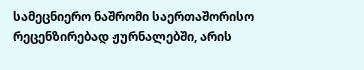სამეცნიერო ნაშრომი საერთაშორისო რეცენზირებად ჟურნალებში, არის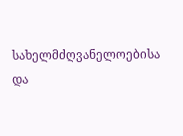სახელმძღვანელოებისა და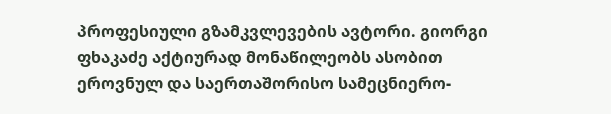პროფესიული გზამკვლევების ავტორი. გიორგი ფხაკაძე აქტიურად მონაწილეობს ასობით ეროვნულ და საერთაშორისო სამეცნიერო-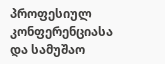პროფესიულ კონფერენციასა და სამუშაო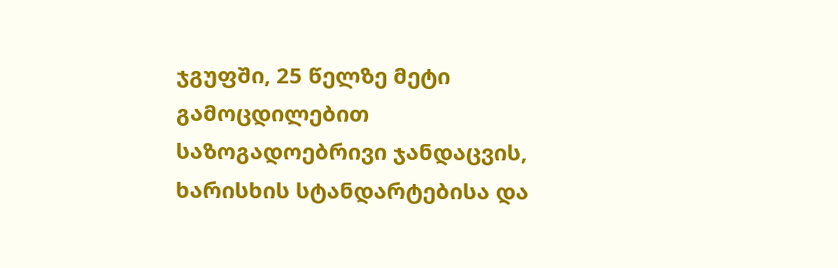ჯგუფში, 25 წელზე მეტი გამოცდილებით საზოგადოებრივი ჯანდაცვის, ხარისხის სტანდარტებისა და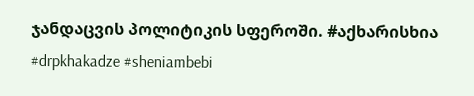ჯანდაცვის პოლიტიკის სფეროში. #აქხარისხია #drpkhakadze #sheniambebi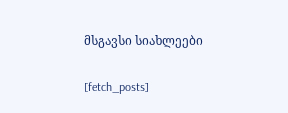მსგავსი სიახლეები

[fetch_posts]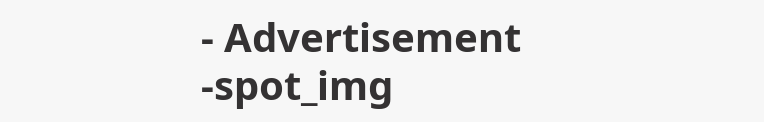- Advertisement -spot_img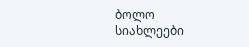ბოლო სიახლეები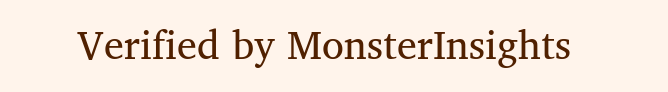Verified by MonsterInsights